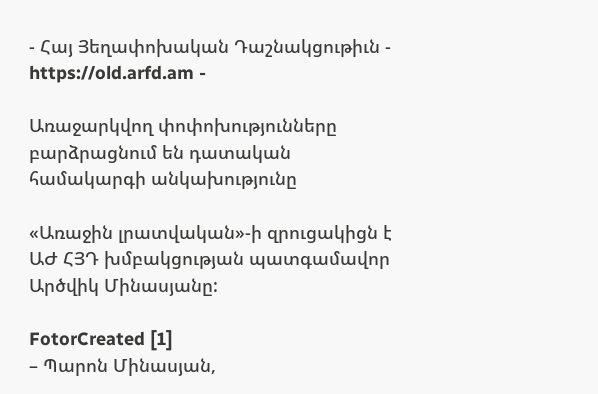- Հայ Յեղափոխական Դաշնակցութիւն - https://old.arfd.am -

Առաջարկվող փոփոխությունները բարձրացնում են դատական համակարգի անկախությունը

«Առաջին լրատվական»-ի զրուցակիցն է ԱԺ ՀՅԴ խմբակցության պատգամավոր Արծվիկ Մինասյանը:

FotorCreated [1]
– Պարոն Մինասյան,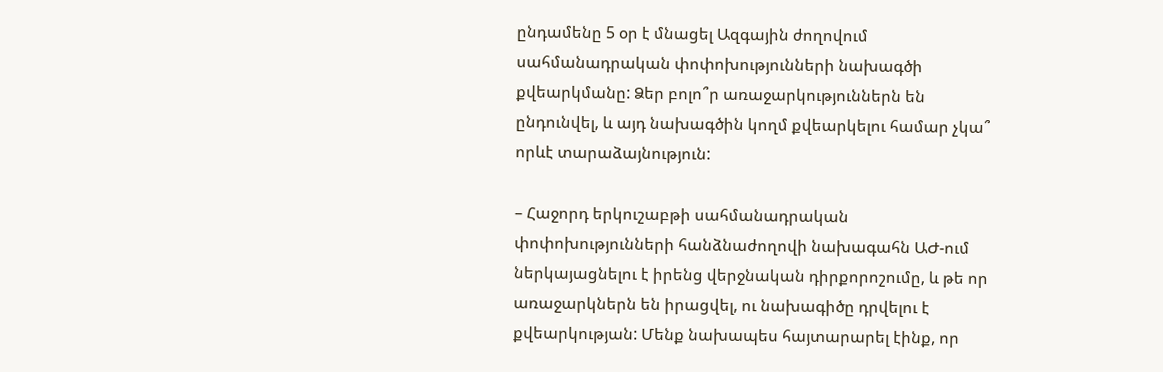ընդամենը 5 օր է մնացել Ազգային ժողովում սահմանադրական փոփոխությունների նախագծի քվեարկմանը: Ձեր բոլո՞ր առաջարկություններն են ընդունվել, և այդ նախագծին կողմ քվեարկելու համար չկա՞ որևէ տարաձայնություն:

– Հաջորդ երկուշաբթի սահմանադրական փոփոխությունների հանձնաժողովի նախագահն ԱԺ-ում ներկայացնելու է իրենց վերջնական դիրքորոշումը, և թե որ առաջարկներն են իրացվել, ու նախագիծը դրվելու է քվեարկության: Մենք նախապես հայտարարել էինք, որ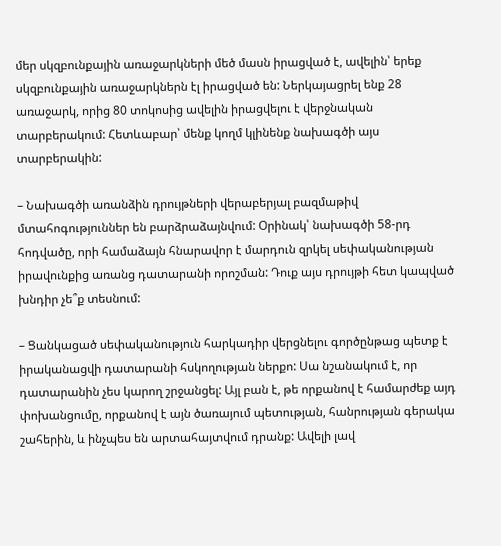մեր սկզբունքային առաջարկների մեծ մասն իրացված է, ավելին՝ երեք սկզբունքային առաջարկներն էլ իրացված են: Ներկայացրել ենք 28 առաջարկ, որից 80 տոկոսից ավելին իրացվելու է վերջնական տարբերակում: Հետևաբար՝ մենք կողմ կլինենք նախագծի այս տարբերակին:

– Նախագծի առանձին դրույթների վերաբերյալ բազմաթիվ մտահոգություններ են բարձրաձայնվում: Օրինակ՝ նախագծի 58-րդ հոդվածը, որի համաձայն հնարավոր է մարդուն զրկել սեփականության իրավունքից առանց դատարանի որոշման: Դուք այս դրույթի հետ կապված խնդիր չե՞ք տեսնում:

– Ցանկացած սեփականություն հարկադիր վերցնելու գործընթաց պետք է իրականացվի դատարանի հսկողության ներքո: Սա նշանակում է, որ դատարանին չես կարող շրջանցել: Այլ բան է, թե որքանով է համարժեք այդ փոխանցումը, որքանով է այն ծառայում պետության, հանրության գերակա շահերին, և ինչպես են արտահայտվում դրանք: Ավելի լավ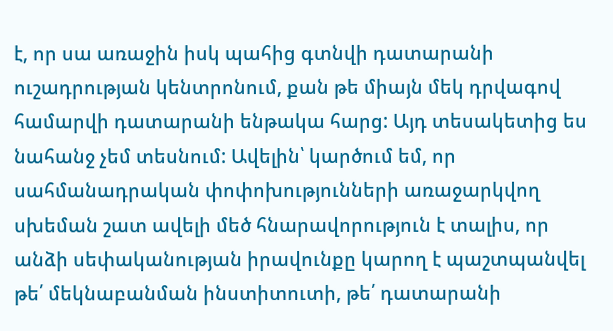է, որ սա առաջին իսկ պահից գտնվի դատարանի ուշադրության կենտրոնում, քան թե միայն մեկ դրվագով համարվի դատարանի ենթակա հարց: Այդ տեսակետից ես նահանջ չեմ տեսնում: Ավելին՝ կարծում եմ, որ սահմանադրական փոփոխությունների առաջարկվող սխեման շատ ավելի մեծ հնարավորություն է տալիս, որ անձի սեփականության իրավունքը կարող է պաշտպանվել թե՛ մեկնաբանման ինստիտուտի, թե՛ դատարանի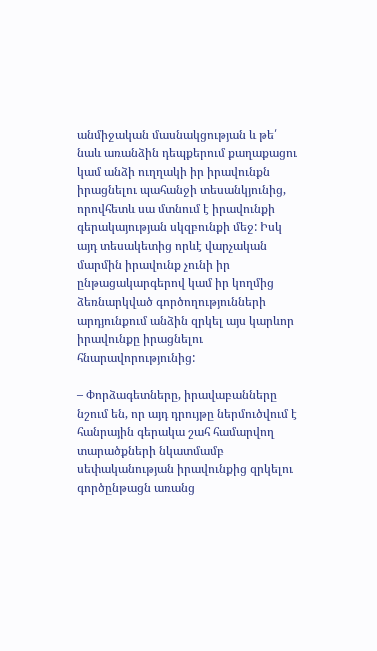անմիջական մասնակցության և թե՛ նաև առանձին դեպքերում քաղաքացու կամ անձի ուղղակի իր իրավունքն իրացնելու պահանջի տեսանկյունից, որովհետև սա մտնում է իրավունքի գերակայության սկզբունքի մեջ: Իսկ այդ տեսակետից որևէ վարչական մարմին իրավունք չունի իր ընթացակարգերով կամ իր կողմից ձեռնարկված գործողությունների արդյունքում անձին զրկել այս կարևոր իրավունքը իրացնելու հնարավորությունից:

– Փորձագետները, իրավաբանները նշում են, որ այդ դրույթը ներմուծվում է հանրային գերակա շահ համարվող տարածքների նկատմամբ սեփականության իրավունքից զրկելու գործընթացն առանց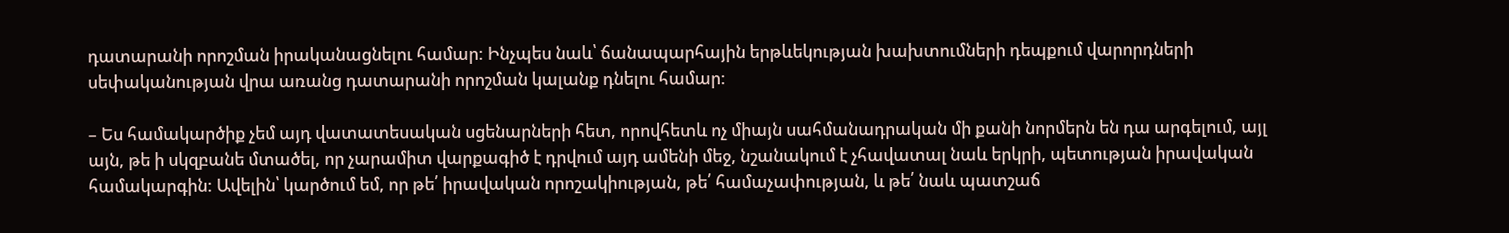դատարանի որոշման իրականացնելու համար: Ինչպես նաև՝ ճանապարհային երթևեկության խախտումների դեպքում վարորդների սեփականության վրա առանց դատարանի որոշման կալանք դնելու համար:

– Ես համակարծիք չեմ այդ վատատեսական սցենարների հետ, որովհետև ոչ միայն սահմանադրական մի քանի նորմերն են դա արգելում, այլ այն, թե ի սկզբանե մտածել, որ չարամիտ վարքագիծ է դրվում այդ ամենի մեջ, նշանակում է չհավատալ նաև երկրի, պետության իրավական համակարգին: Ավելին՝ կարծում եմ, որ թե՛ իրավական որոշակիության, թե՛ համաչափության, և թե՛ նաև պատշաճ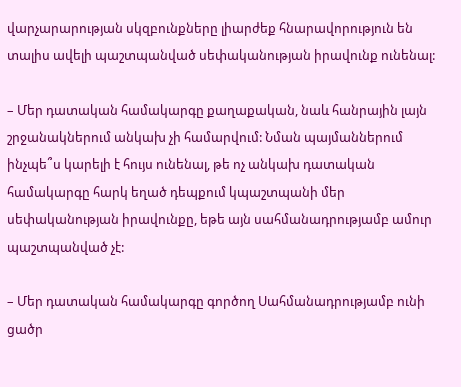վարչարարության սկզբունքները լիարժեք հնարավորություն են տալիս ավելի պաշտպանված սեփականության իրավունք ունենալ:

– Մեր դատական համակարգը քաղաքական, նաև հանրային լայն շրջանակներում անկախ չի համարվում: Նման պայմաններում ինչպե՞ս կարելի է հույս ունենալ, թե ոչ անկախ դատական համակարգը հարկ եղած դեպքում կպաշտպանի մեր սեփականության իրավունքը, եթե այն սահմանադրությամբ ամուր պաշտպանված չէ:

– Մեր դատական համակարգը գործող Սահմանադրությամբ ունի ցածր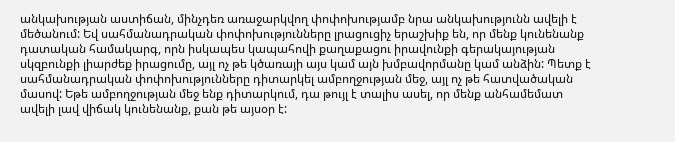անկախության աստիճան, մինչդեռ առաջարկվող փոփոխությամբ նրա անկախությունն ավելի է մեծանում: Եվ սահմանադրական փոփոխությունները լրացուցիչ երաշխիք են, որ մենք կունենանք դատական համակարգ, որն իսկապես կապահովի քաղաքացու իրավունքի գերակայության սկզբունքի լիարժեք իրացումը, այլ ոչ թե կծառայի այս կամ այն խմբավորմանը կամ անձին: Պետք է սահմանադրական փոփոխությունները դիտարկել ամբողջության մեջ, այլ ոչ թե հատվածական մասով: Եթե ամբողջության մեջ ենք դիտարկում, դա թույլ է տալիս ասել, որ մենք անհամեմատ ավելի լավ վիճակ կունենանք, քան թե այսօր է: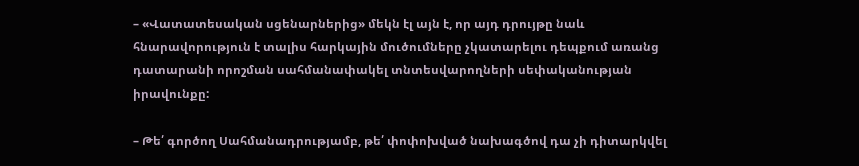– «Վատատեսական սցենարներից» մեկն էլ այն է, որ այդ դրույթը նաև հնարավորություն է տալիս հարկային մուծումները չկատարելու դեպքում առանց դատարանի որոշման սահմանափակել տնտեսվարողների սեփականության իրավունքը:

– Թե՛ գործող Սահմանադրությամբ, թե՛ փոփոխված նախագծով դա չի դիտարկվել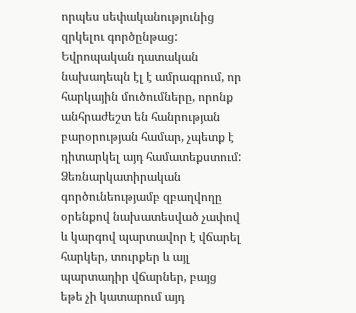որպես սեփականությունից զրկելու գործընթաց: Եվրոպական դատական նախադեպն էլ է ամրագրում, որ հարկային մուծումները, որոնք անհրաժեշտ են հանրության բարօրության համար, չպետք է դիտարկել այդ համատեքստում: Ձեռնարկատիրական գործունեությամբ զբաղվողը օրենքով նախատեսված չափով և կարգով պարտավոր է վճարել հարկեր, տուրքեր և այլ պարտադիր վճարներ, բայց եթե չի կատարում այդ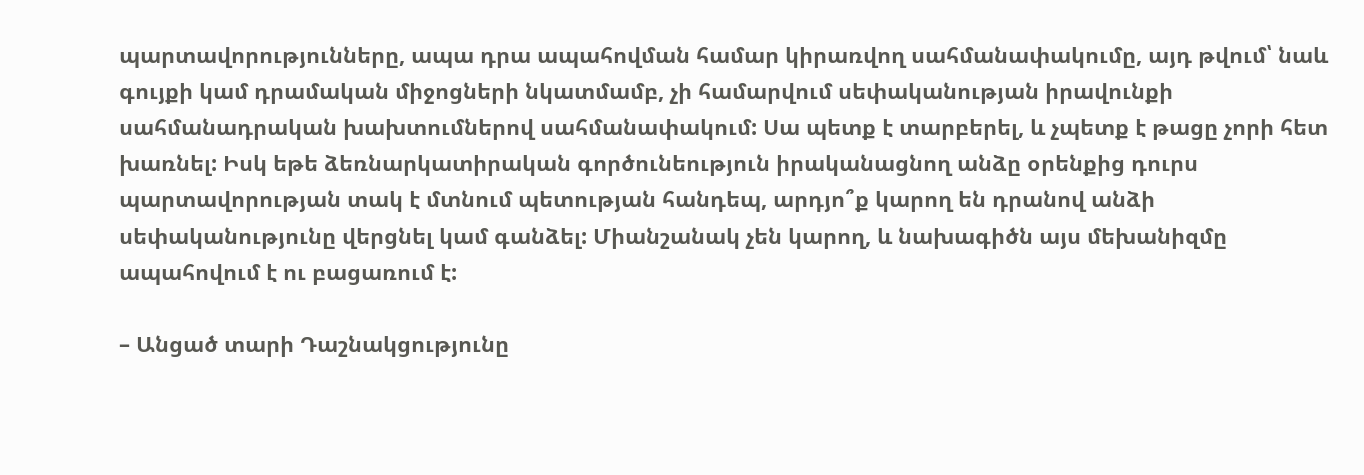պարտավորությունները, ապա դրա ապահովման համար կիրառվող սահմանափակումը, այդ թվում՝ նաև գույքի կամ դրամական միջոցների նկատմամբ, չի համարվում սեփականության իրավունքի սահմանադրական խախտումներով սահմանափակում: Սա պետք է տարբերել, և չպետք է թացը չորի հետ խառնել: Իսկ եթե ձեռնարկատիրական գործունեություն իրականացնող անձը օրենքից դուրս պարտավորության տակ է մտնում պետության հանդեպ, արդյո՞ք կարող են դրանով անձի սեփականությունը վերցնել կամ գանձել: Միանշանակ չեն կարող, և նախագիծն այս մեխանիզմը ապահովում է ու բացառում է:

– Անցած տարի Դաշնակցությունը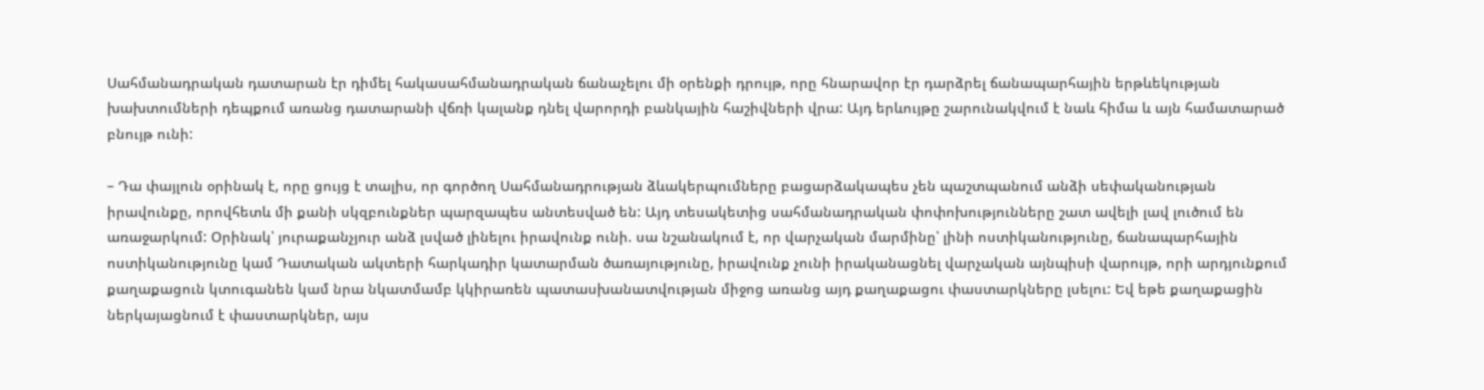Սահմանադրական դատարան էր դիմել հակասահմանադրական ճանաչելու մի օրենքի դրույթ, որը հնարավոր էր դարձրել ճանապարհային երթևեկության խախտումների դեպքում առանց դատարանի վճռի կալանք դնել վարորդի բանկային հաշիվների վրա: Այդ երևույթը շարունակվում է նաև հիմա և այն համատարած բնույթ ունի:

– Դա փայլուն օրինակ է, որը ցույց է տալիս, որ գործող Սահմանադրության ձևակերպումները բացարձակապես չեն պաշտպանում անձի սեփականության իրավունքը, որովհետև մի քանի սկզբունքներ պարզապես անտեսված են: Այդ տեսակետից սահմանադրական փոփոխությունները շատ ավելի լավ լուծում են առաջարկում: Օրինակ՝ յուրաքանչյուր անձ լսված լինելու իրավունք ունի. սա նշանակում է, որ վարչական մարմինը՝ լինի ոստիկանությունը, ճանապարհային ոստիկանությունը կամ Դատական ակտերի հարկադիր կատարման ծառայությունը, իրավունք չունի իրականացնել վարչական այնպիսի վարույթ, որի արդյունքում քաղաքացուն կտուգանեն կամ նրա նկատմամբ կկիրառեն պատասխանատվության միջոց առանց այդ քաղաքացու փաստարկները լսելու: Եվ եթե քաղաքացին ներկայացնում է փաստարկներ, այս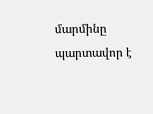մարմինը պարտավոր է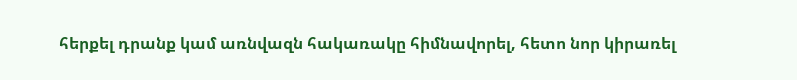հերքել դրանք կամ առնվազն հակառակը հիմնավորել, հետո նոր կիրառել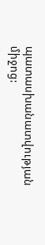պատասխանատվության միջոց: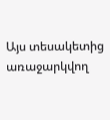Այս տեսակետից առաջարկվող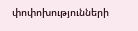փոփոխությունների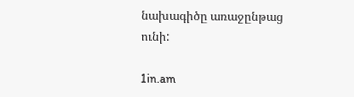նախագիծը առաջընթաց ունի:

1in.am